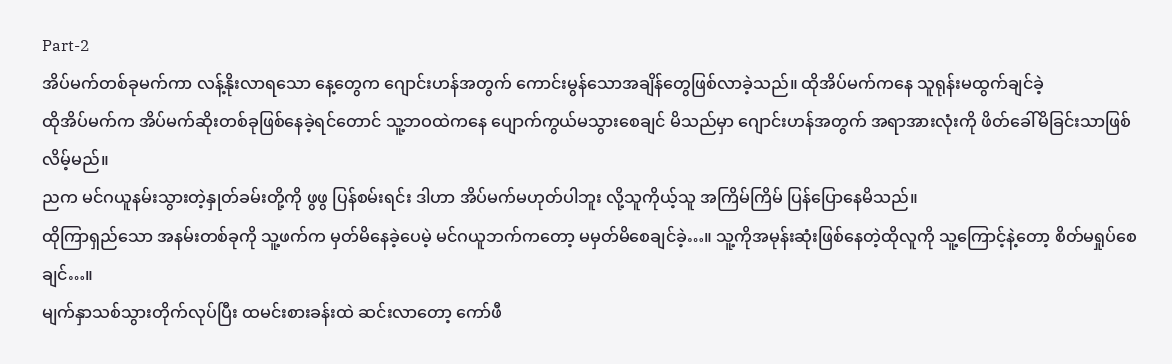Part-2
အိပ်မက်တစ်ခုမက်ကာ လန့်နိုးလာရသော နေ့တွေက ဂျောင်းဟန်အတွက် ကောင်းမွန်သောအချိန်တွေဖြစ်လာခဲ့သည်။ ထိုအိပ်မက်ကနေ သူရုန်းမထွက်ချင်ခဲ့
ထိုအိပ်မက်က အိပ်မက်ဆိုးတစ်ခုဖြစ်နေခဲ့ရင်တောင် သူ့ဘဝထဲကနေ ပျောက်ကွယ်မသွားစေချင် မိသည်မှာ ဂျောင်းဟန်အတွက် အရာအားလုံးကို ဖိတ်ခေါ်မိခြင်းသာဖြစ်လိမ့်မည်။
ညက မင်ဂယူနမ်းသွားတဲ့နှုတ်ခမ်းတို့ကို ဖွဖွ ပြန်စမ်းရင်း ဒါဟာ အိပ်မက်မဟုတ်ပါဘူး လို့သူကိုယ့်သူ အကြိမ်ကြိမ် ပြန်ပြောနေမိသည်။
ထိုကြာရှည်သော အနမ်းတစ်ခုကို သူ့ဖက်က မှတ်မိနေခဲ့ပေမဲ့ မင်ဂယူဘက်ကတော့ မမှတ်မိစေချင်ခဲ့…။ သူ့ကိုအမုန်းဆုံးဖြစ်နေတဲ့ထိုလူကို သူ့ကြောင့်နဲ့တော့ စိတ်မရှုပ်စေချင်…။
မျက်နှာသစ်သွားတိုက်လုပ်ပြီး ထမင်းစားခန်းထဲ ဆင်းလာတော့ ကော်ဖီ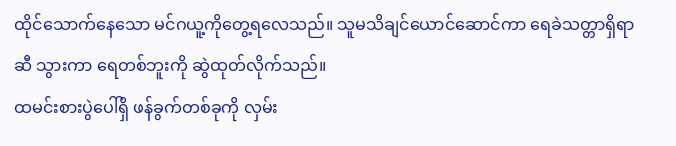ထိုင်သောက်နေသော မင်ဂယူ့ကိုတွေ့ရလေသည်။ သူမသိချင်ယောင်ဆောင်ကာ ရေခဲသတ္တာရှိရာဆီ သွားကာ ရေတစ်ဘူးကို ဆွဲထုတ်လိုက်သည်။
ထမင်းစားပွဲပေါ်ရှိ ဖန်ခွက်တစ်ခုကို လှမ်း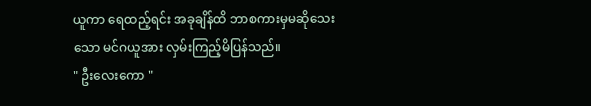ယူကာ ရေထည့်ရင်း အခုချိန်ထိ ဘာစကားမှမဆိုသေးသော မင်ဂယူအား လှမ်းကြည့်မိပြန်သည်။
" ဦးလေးကော "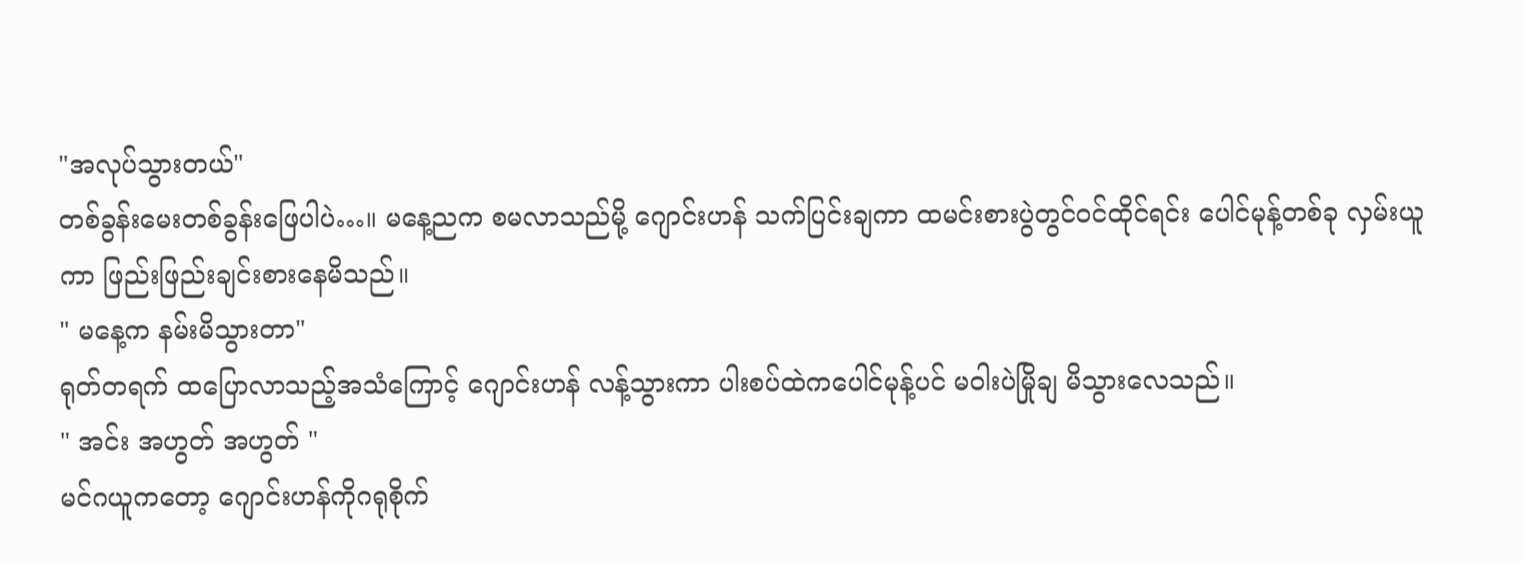"အလုပ်သွားတယ်"
တစ်ခွန်းမေးတစ်ခွန်းဖြေပါပဲ…။ မနေ့ညက စမလာသည်မို့ ဂျောင်းဟန် သက်ပြင်းချကာ ထမင်းစားပွဲတွင်ဝင်ထိုင်ရင်း ပေါင်မုန့်တစ်ခု လှမ်းယူကာ ဖြည်းဖြည်းချင်းစားနေမိသည်။
" မနေ့က နမ်းမိသွားတာ"
ရုတ်တရက် ထပြောလာသည့်အသံကြောင့် ဂျောင်းဟန် လန့်သွားကာ ပါးစပ်ထဲကပေါင်မုန့်ပင် မဝါးပဲမြိုချ မိသွားလေသည်။
" အင်း အဟွတ် အဟွတ် "
မင်ဂယူကတော့ ဂျောင်းဟန်ကိုဂရုစိုက်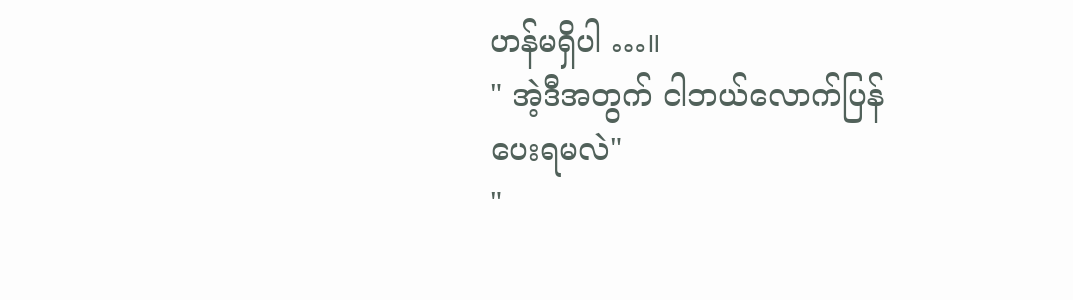ဟန်မရှိပါ …။
" အဲ့ဒီအတွက် ငါဘယ်လောက်ပြန်ပေးရမလဲ"
"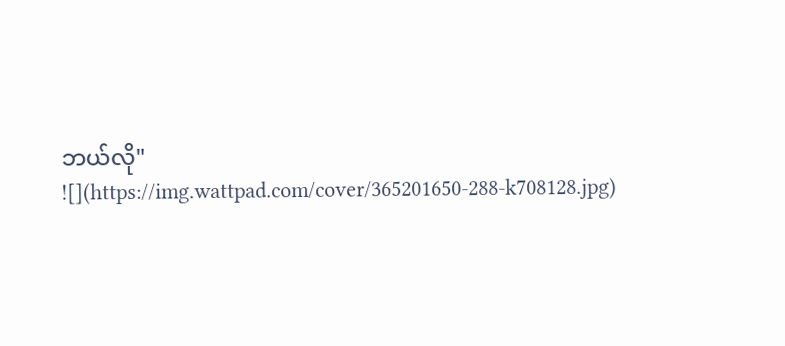ဘယ်လို"
![](https://img.wattpad.com/cover/365201650-288-k708128.jpg)